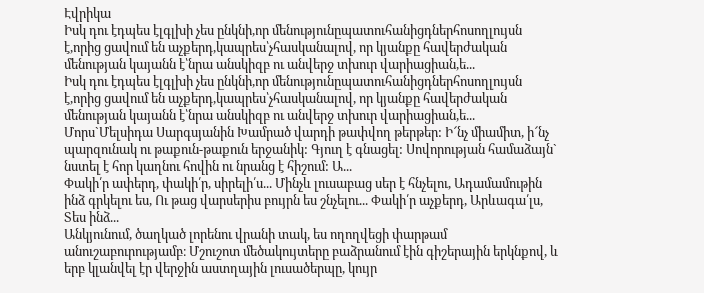Էվրիկա
Իսկ դու էդպես էլգլխի չես ընկնի,որ մենությունըպատուհանիցդներհոսողլույսն է,որից ցավում են աչքերդ,կապրես՝չհասկանալով, որ կյանքը հավերժական մենության կայանն է՝նրա անսկիզբ ու անվերջ տխուր վարիացիան,ե...
Իսկ դու էդպես էլգլխի չես ընկնի,որ մենությունըպատուհանիցդներհոսողլույսն է,որից ցավում են աչքերդ,կապրես՝չհասկանալով, որ կյանքը հավերժական մենության կայանն է՝նրա անսկիզբ ու անվերջ տխուր վարիացիան,ե...
Մորս`Մելսիդա Սարգսյանին Խամրած վարդի թափվող թերթեր: Ի՜նչ միամիտ, ի՜նչ պարզունակ ու թաքուն-թաքուն երջանիկ: Գյուղ է գնացել: Սովորության համաձայն` նստել է հոր կաղնու հովին ու նրանց է հիշում: Ա...
Փակի՛ր ափերդ, փակի՛ր, սիրելի՛ս... Մինչև լուսաբաց սեր է հնչելու, Ադամամութին ինձ գրկելու ես, Ու թաց վարսերիս բույրն ես շնչելու... Փակի՛ր աչքերդ, Արևագա՛լս, Տես ինձ...
Անկյունում, ծաղկած լորենու վրանի տակ, ես ողողվեցի փարթամ անուշաբուրությամբ։ Մշուշոտ մեծակույտերը բաձրանում էին գիշերային երկնքով, և երբ կլանվել էր վերջին աստղային լուսածերպը, կույր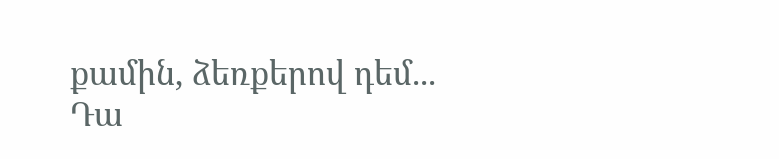քամին, ձեռքերով դեմ...
Դա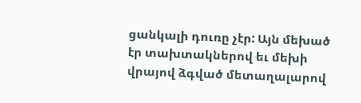ցանկալի դուռը չէր: Այն մեխած էր տախտակներով եւ մեխի վրայով ձգված մետաղալարով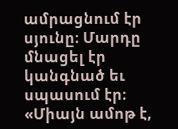ամրացնում էր սյունը։ Մարդը մնացել էր կանգնած եւ սպասում էր։ «Միայն ամոթ է,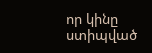որ կինը ստիպված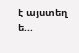է այստեղ ե...